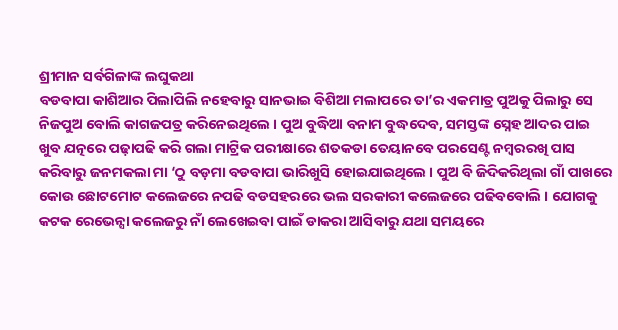ଶ୍ରୀମାନ ସର୍ବଗିଳାଙ୍କ ଲଘୁକଥା
ବଡବାପା କାଶିଆର ପିଲାପିଲି ନହେବାରୁ ସାନଭାଇ ବିଶିଆ ମଲାପରେ ତା’ର ଏକମାତ୍ର ପୁଅକୁ ପିଲାରୁ ସେ ନିଜପୁଅ ବୋଲି କାଗଜପତ୍ର କରିନେଇଥିଲେ । ପୁଅ ବୁଦ୍ଧିଆ ବନାମ ବୁଦ୍ଧଦେବ, ସମସ୍ତଙ୍କ ସ୍ନେହ ଆଦର ପାଇ ଖୁବ ଯତ୍ନରେ ପଢ଼ାପଢି କରି ଗଲା ମାଟ୍ରିକ ପରୀକ୍ଷାରେ ଶତକଡା ତେୟାନବେ ପରସେଣ୍ଟ ନମ୍ବରରଖି ପାସ କରିବାରୁ ଜନମକଲା ମା ‘ଠୁ ବଡ଼ମା ବଡବାପା ଭାରିଖୁସି ହୋଇଯାଇଥିଲେ । ପୁଅ ବି ଜିଦିକରିଥିଲା ଗାଁ ପାଖରେ କୋଉ ଛୋଟମୋଟ କଲେଜରେ ନପଢି ବଡସହରରେ ଭଲ ସରକାରୀ କଲେଜରେ ପଢିବବୋଲି । ଯୋଗକୁ କଟକ ରେଭେନ୍ସା କଲେଜରୁ ନାଁ ଲେଖେଇବା ପାଇଁ ଡାକରା ଆସିବାରୁ ଯଥା ସମୟରେ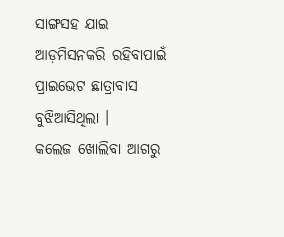ସାଙ୍ଗସହ ଯାଇ ଆଡ଼ମିସନକରି ରହିବାପାଇଁ ପ୍ରାଇଭେଟ ଛାତ୍ରାବାସ ବୁଝିଆସିଥିଲା ।
କଲେଜ ଖୋଲିବା ଆଗରୁ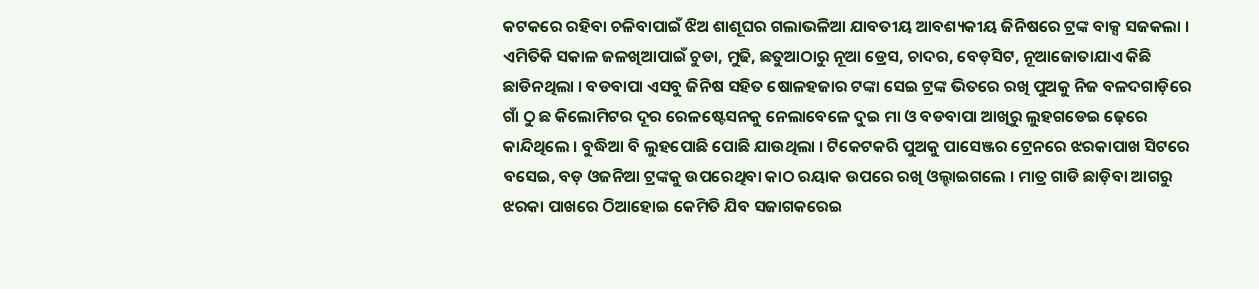କଟକରେ ରହିବା ଚଳିବାପାଇଁ ଝିଅ ଶାଶୂଘର ଗଲାଭଳିଆ ଯାବତୀୟ ଆବଶ୍ୟକୀୟ ଜିନିଷରେ ଟ୍ରଙ୍କ ବାକ୍ସ ସଜକଲା । ଏମିତିକି ସକାଳ ଜଳଖିଆପାଇଁ ଚୁଡା, ମୁଢି, ଛତୁଆଠାରୁ ନୂଆ ଡ୍ରେସ, ଚାଦର, ବେଡ଼ସିଟ, ନୂଆଜୋତାଯାଏ କିଛି ଛାଡିନଥିଲା । ବଡବାପା ଏସବୁ ଜିନିଷ ସହିତ ଷୋଳହଜାର ଟଙ୍କା ସେଇ ଟ୍ରଙ୍କ ଭିତରେ ରଖି ପୁଅକୁ ନିଜ ବଳଦଗାଡ଼ିରେ ଗାଁ ଠୁ ଛ କିଲୋମିଟର ଦୂର ରେଳଷ୍ଟେସନକୁ ନେଲାବେଳେ ଦୁଇ ମା ଓ ବଡବାପା ଆଖିରୁ ଲୁହଗଡେଇ ଢ଼େରେ କାନ୍ଦିଥିଲେ । ବୁଦ୍ଧିଆ ବି ଲୁହପୋଛି ପୋଛି ଯାଉଥିଲା । ଟିକେଟକରି ପୁଅକୁ ପାସେଞ୍ଜର ଟ୍ରେନରେ ଝରକାପାଖ ସିଟରେ ବସେଇ, ବଡ଼ ଓଜନିଆ ଟ୍ରଙ୍କକୁ ଉପରେଥିବା କାଠ ରୟାକ ଉପରେ ରଖି ଓଲ୍ହାଇଗଲେ । ମାତ୍ର ଗାଡି ଛାଡ଼ିବା ଆଗରୁ ଝରକା ପାଖରେ ଠିଆହୋଇ କେମିତି ଯିବ ସଜାଗକରେଇ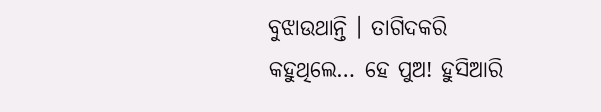ବୁଝାଉଥାନ୍ତି । ତାଗିଦକରି କହୁଥିଲେ… ହେ ପୁଅ! ହୁସିଆରି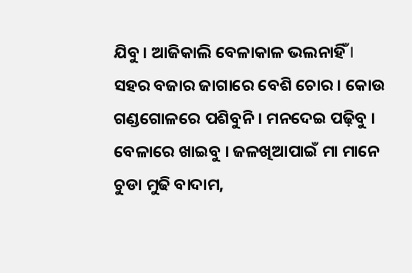ଯିବୁ । ଆଜିକାଲି ବେଳାକାଳ ଭଲନାହିଁ l ସହର ବଜାର ଜାଗାରେ ବେଶି ଚୋର । କୋଉ ଗଣ୍ଡଗୋଳରେ ପଶିବୁନି । ମନଦେଇ ପଢ଼ିବୁ । ବେଳାରେ ଖାଇବୁ । ଜଳଖିଆପାଇଁ ମା ମାନେ ଚୁଡା ମୁଢି ବାଦାମ,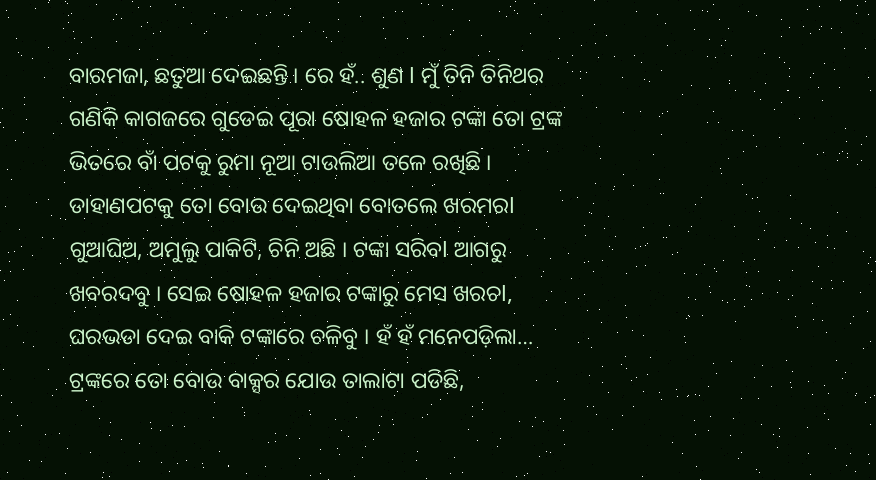ବାରମଜା, ଛତୁଆ ଦେଇଛନ୍ତି । ରେ ହଁ.. ଶୁଣ l ମୁଁ ତିନି ତିନିଥର ଗଣିକି କାଗଜରେ ଗୁଡେଇ ପୂରା ଷୋହଳ ହଜାର ଟଙ୍କା ତୋ ଟ୍ରଙ୍କ ଭିତରେ ବାଁ ପଟକୁ ରୁମା ନୂଆ ଟାଉଲିଆ ତଳେ ରଖିଛି । ଡାହାଣପଟକୁ ତୋ ବୋଉ ଦେଇଥିବା ବୋତଲେ ଖରମରl ଗୁଆଘିଅ, ଅମୁଲୁ ପାକିଟି, ଚିନି ଅଛି । ଟଙ୍କା ସରିବl ଆଗରୁ ଖବରଦବୁ । ସେଇ ଷୋହଳ ହଜାର ଟଙ୍କାରୁ ମେସ ଖରଚl, ଘରଭଡା ଦେଇ ବାକି ଟଙ୍କାରେ ଚଳିବୁ । ହଁ ହଁ ମନେପଡ଼ିଲା… ଟ୍ରଙ୍କରେ ତୋ ବୋଉ ବାକ୍ସର ଯୋଉ ତାଲାଟା ପଡିଛି,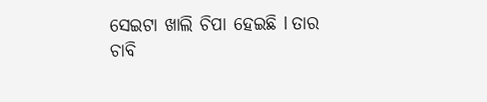ସେଇଟା ଖାଲି ଚିପା ହେଇଛି l ତାର ଚାବି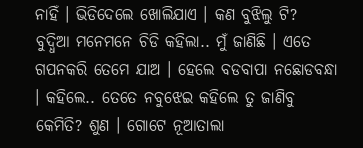ନାହିଁ । ଭିଡିଦେଲେ ଖୋଲିଯାଏ । କଣ ବୁଝିଲୁ ଟି?
ବୁଦ୍ଧିଆ ମନେମନେ ଚିଡି କହିଲା.. ମୁଁ ଜାଣିଛି । ଏତେ ଗପନକରି ତେମେ ଯାଅ । ହେଲେ ବଡବାପା ନଛୋଡବନ୍ଧା । କହିଲେ.. ତେତେ ନବୁଝେଇ କହିଲେ ତୁ ଜାଣିବୁ କେମିତି? ଶୁଣ । ଗୋଟେ ନୂଆତାଲା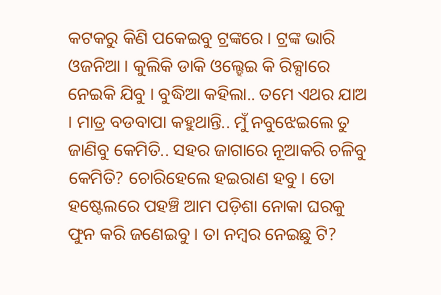କଟକରୁ କିଣି ପକେଇବୁ ଟ୍ରଙ୍କରେ । ଟ୍ରଙ୍କ ଭାରି ଓଜନିଆ । କୁଲିକି ଡାକି ଓଲ୍ହେଇ କି ରିକ୍ସାରେ ନେଇକି ଯିବୁ । ବୁଦ୍ଧିଆ କହିଲା.. ତମେ ଏଥର ଯାଅ । ମାତ୍ର ବଡବାପା କହୁଥାନ୍ତି.. ମୁଁ ନବୁଝେଇଲେ ତୁ ଜାଣିବୁ କେମିତି.. ସହର ଜାଗାରେ ନୂଆକରି ଚଳିବୁ କେମିତି? ଚୋରିହେଲେ ହଇରାଣ ହବୁ । ତୋ ହଷ୍ଟେଲରେ ପହଞ୍ଚି ଆମ ପଡ଼ିଶା ନୋକା ଘରକୁ ଫୁନ କରି ଜଣେଇବୁ । ତା ନମ୍ବର ନେଇଛୁ ଟି?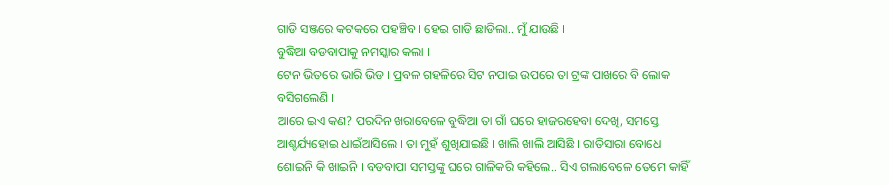ଗାଡି ସଞ୍ଜରେ କଟକରେ ପହଞ୍ଚିବ । ହେଇ ଗାଡି ଛାଡିଲା.. ମୁଁ ଯାଉଛି ।
ବୁଦ୍ଧିଆ ବଡବାପାକୁ ନମସ୍କାର କଲା ।
ଟେନ ଭିତରେ ଭାରି ଭିଡ । ପ୍ରବଳ ଗହଳିରେ ସିଟ ନପାଇ ଉପରେ ତା ଟ୍ରଙ୍କ ପାଖରେ ବି ଲୋକ ବସିଗଲେଣି ।
ଆରେ ଇଏ କଣ? ପରଦିନ ଖରାବେଳେ ବୁଦ୍ଧିଆ ତା ଗାଁ ଘରେ ହାଜରହେବା ଦେଖି, ସମସ୍ତେ ଆଶ୍ଚର୍ଯ୍ୟହୋଇ ଧାଇଁଆସିଲେ । ତା ମୁହଁ ଶୁଖିଯାଇଛି । ଖାଲି ଖାଲି ଆସିଛି । ରାତିସାରା ବୋଧେ ଶୋଇନି କି ଖାଇନି । ବଡବାପା ସମସ୍ତଙ୍କୁ ଘରେ ଗାଳିକରି କହିଲେ.. ସିଏ ଗଲାବେଳେ ତେମେ କାହିଁ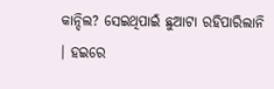କାନ୍ଦିଲ? ସେଇଥିପାଇଁ ଛୁଆଟା ରହିପାରିଲାନି । ହଇରେ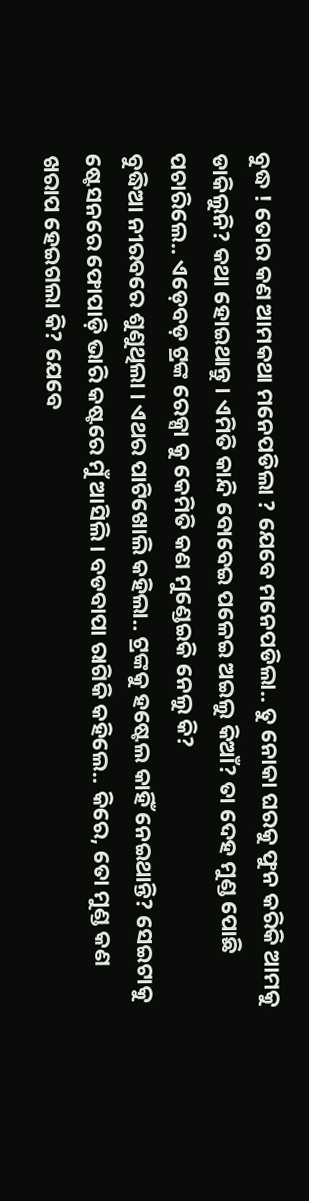ବୁଦ୍ଧ ! ତୋର କଣ ଆମକଥା ମନେପଡିଲା ? ଯେବେ ମନେପଡିଲା.. ତୁ ନୋକା ଘରକୁ ଫୁନ କରିକି ଆମକୁ ଡାକିଲୁନି? କଥା ହୋଇଥାନ୍ତୁ । ଏମିତି କାନ୍ଦି ବୋବେଇ ପଳେଇ ଅଇଲୁ କିଆଁ? ତା ଦେହ ମୁଣ୍ଡ ପୋଛି ପଚାରିଲେ.. ଏଡ଼େବଡ଼ ଟ୍ରଙ୍କ ରେକ୍ସା କୁ କେମିତି କଣ ମୁଣ୍ଡେଇକି ନେଲୁ କି?
ବୁଦ୍ଧିଆ ନୀରବରେ ଶୁଣୁଥିଲା । ଏଥର ପାଟିଖୋଲି କହିଲା.. ଟ୍ରଙ୍କକୁ ହଷ୍ଟେଲ କାହିଁ ନେଇଥାନ୍ତି? ସେଇଟାକୁ ଷ୍ଟେସନରେ ଫୋପାଡ଼ି ଭାରି କଷ୍ଟରେ ମୁଁ ଆସିଲି । ବଡବାପା ରାଗିକି କହିଲେ.. କିରେ, ତୋ ମୁଣ୍ଡ କଣ ଖରାପ ହେଇଗଲା କି? ଯେବେ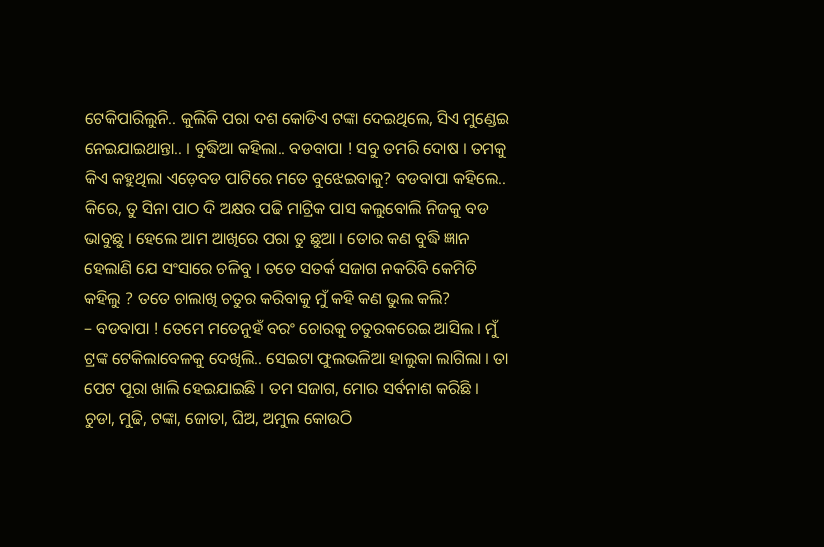ଟେକିପାରିଲୁନି.. କୁଲିକି ପରା ଦଶ କୋଡିଏ ଟଙ୍କା ଦେଇଥିଲେ, ସିଏ ମୁଣ୍ଡେଇ ନେଇଯାଇଥାନ୍ତା.. । ବୁଦ୍ଧିଆ କହିଲା.. ବଡବାପା ! ସବୁ ତମରି ଦୋଷ । ତମକୁ କିଏ କହୁଥିଲା ଏଡ଼େବଡ ପାଟିରେ ମତେ ବୁଝେଇବାକୁ? ବଡବାପା କହିଲେ.. କିରେ, ତୁ ସିନା ପାଠ ଦି ଅକ୍ଷର ପଢି ମାଟ୍ରିକ ପାସ କଲୁବୋଲି ନିଜକୁ ବଡ ଭାବୁଛୁ । ହେଲେ ଆମ ଆଖିରେ ପରା ତୁ ଛୁଆ । ତୋର କଣ ବୁଦ୍ଧି ଜ୍ଞାନ ହେଲାଣି ଯେ ସଂସାରେ ଚଳିବୁ । ତତେ ସତର୍କ ସଜାଗ ନକରିବି କେମିତି କହିଲୁ ? ତତେ ଚାଲାଖି ଚତୁର କରିବାକୁ ମୁଁ କହି କଣ ଭୁଲ କଲି?
– ବଡବାପା ! ତେମେ ମତେନୁହଁ ବରଂ ଚୋରକୁ ଚତୁରକରେଇ ଆସିଲ । ମୁଁ ଟ୍ରଙ୍କ ଟେକିଲାବେଳକୁ ଦେଖିଲି.. ସେଇଟା ଫୁଲଭଳିଆ ହାଲୁକା ଲାଗିଲା । ତା ପେଟ ପୂରା ଖାଲି ହେଇଯାଇଛି । ତମ ସଜାଗ, ମୋର ସର୍ବନାଶ କରିଛି । ଚୁଡା, ମୁଢି, ଟଙ୍କା, ଜୋତା, ଘିଅ, ଅମୁଲ କୋଉଠି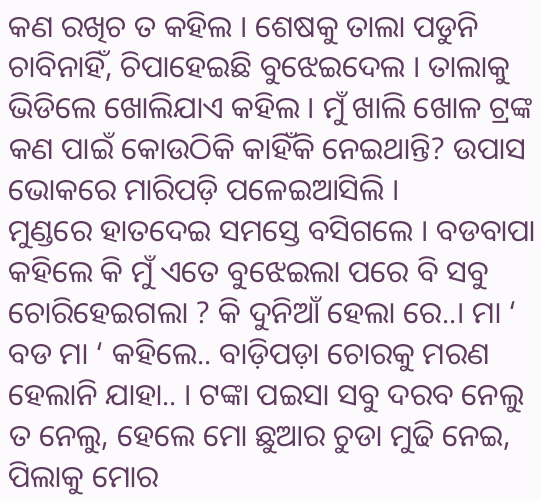କଣ ରଖିଚ ତ କହିଲ । ଶେଷକୁ ତାଲା ପଡୁନି ଚାବିନାହିଁ, ଚିପାହେଇଛି ବୁଝେଇଦେଲ । ତାଲାକୁ ଭିଡିଲେ ଖୋଲିଯାଏ କହିଲ । ମୁଁ ଖାଲି ଖୋଳ ଟ୍ରଙ୍କ କଣ ପାଇଁ କୋଉଠିକି କାହିଁକି ନେଇଥାନ୍ତି? ଉପାସ ଭୋକରେ ମାରିପଡ଼ି ପଳେଇଆସିଲି ।
ମୁଣ୍ଡରେ ହାତଦେଇ ସମସ୍ତେ ବସିଗଲେ । ବଡବାପା କହିଲେ କି ମୁଁ ଏତେ ବୁଝେଇଲା ପରେ ବି ସବୁ ଚୋରିହେଇଗଲା ? କି ଦୁନିଆଁ ହେଲା ରେ..। ମା ‘ ବଡ ମା ‘ କହିଲେ.. ବାଡ଼ିପଡ଼ା ଚୋରକୁ ମରଣ ହେଲାନି ଯାହା.. । ଟଙ୍କା ପଇସା ସବୁ ଦରବ ନେଲୁ ତ ନେଲୁ, ହେଲେ ମୋ ଛୁଆର ଚୁଡା ମୁଢି ନେଇ, ପିଲାକୁ ମୋର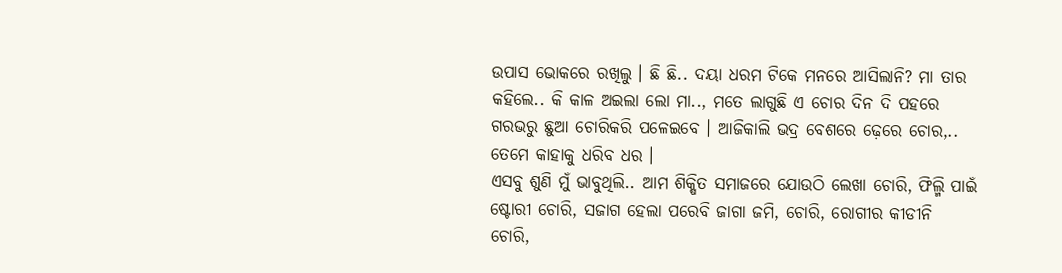ଉପାସ ଭୋକରେ ରଖିଲୁ । ଛି ଛି.. ଦୟା ଧରମ ଟିକେ ମନରେ ଆସିଲାନି? ମା ତାର କହିଲେ.. କି କାଳ ଅଇଲା ଲୋ ମା.., ମତେ ଲାଗୁଛି ଏ ଚୋର ଦିନ ଦି ପହରେ ଗରଭରୁ ଛୁଆ ଚୋରିକରି ପଳେଇବେ । ଆଜିକାଲି ଭଦ୍ର ବେଶରେ ଢ଼େରେ ଚୋର,.. ତେମେ କାହାକୁ ଧରିବ ଧର ।
ଏସବୁ ଶୁଣି ମୁଁ ଭାବୁଥିଲି.. ଆମ ଶିକ୍ଷିତ ସମାଜରେ ଯୋଉଠି ଲେଖା ଚୋରି, ଫିଲ୍ମି ପାଇଁ ଷ୍ଟୋରୀ ଚୋରି, ସଜାଗ ହେଲା ପରେବି ଜାଗା ଜମି, ଚୋରି, ରୋଗୀର କୀଡୀନି ଚୋରି,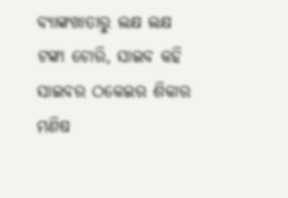ବ୍ୟାଙ୍କଖାତାରୁ ଲକ୍ଷ ଲକ୍ଷ ଟଙ୍କା ଚୋରି, ସାଇବ କହି ସାଇବର ଠକେଇର ଶିକାର ମଣିଷ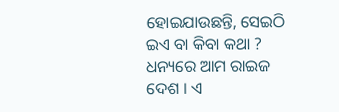ହୋଇଯାଉଛନ୍ତି, ସେଇଠି ଇଏ ବା କିବା କଥା ? ଧନ୍ୟରେ ଆମ ରାଇଜ ଦେଶ । ଏ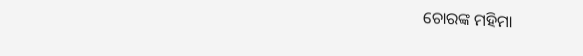ଚୋରଙ୍କ ମହିମା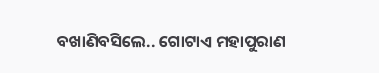ବଖାଣିବସିଲେ.. ଗୋଟାଏ ମହାପୁରାଣ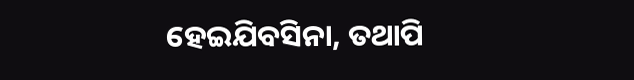ହେଇଯିବସିନା, ତଥାପି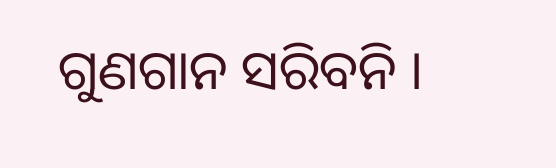ଗୁଣଗାନ ସରିବନି ।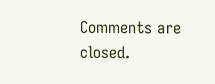Comments are closed.